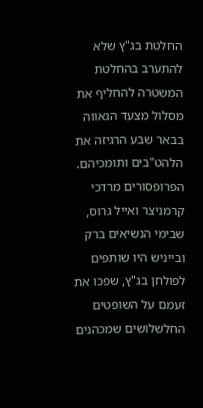החלטת בג"ץ שלא להתערב בהחלטת המשטרה להחליף את מסלול מצעד הגאווה בבאר שבע הרגיזה את הלהט"בים ותומכיהם.
הפרופסורים מרדכי קרמניצר ואייל גרוס, שבימי הנשיאים ברק ובייניש היו שותפים לפולחן בג"ץ, שפכו את זעמם על השופטים החלשלושים שמכהנים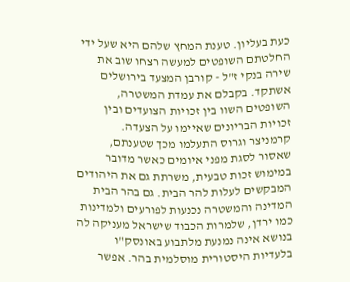כעת בעליון. טענת המחץ שלהם היא שעל ידי החלטתם השופטים למעשה רצחו שוב את שירה בנקי ז"ל - קורבן המצעד בירושלים אשתקד. בקבלם את עמדת המשטרה, השופטים השוו בין זכויות הצועדים ובין זכויות הבריונים שאיימו על הצעדה.
קרמניצר וגרוס התעלמו מכך שטענתם, שאסור לסגת מפני איומים כאשר מדובר במימוש זכות טבעית, משרתת גם את היהודים המבקשים לעלות להר הבית. גם בהר הבית המדינה והמשטרה נכנעות לפורעים ולמדינות כמו ירדן, שלמרות הכבוד שישראל מעניקה לה בנושא אינה נמנעת מלתבוע באונסק"ו בלעדיות היסטורית מוסלמית בהר. אפשר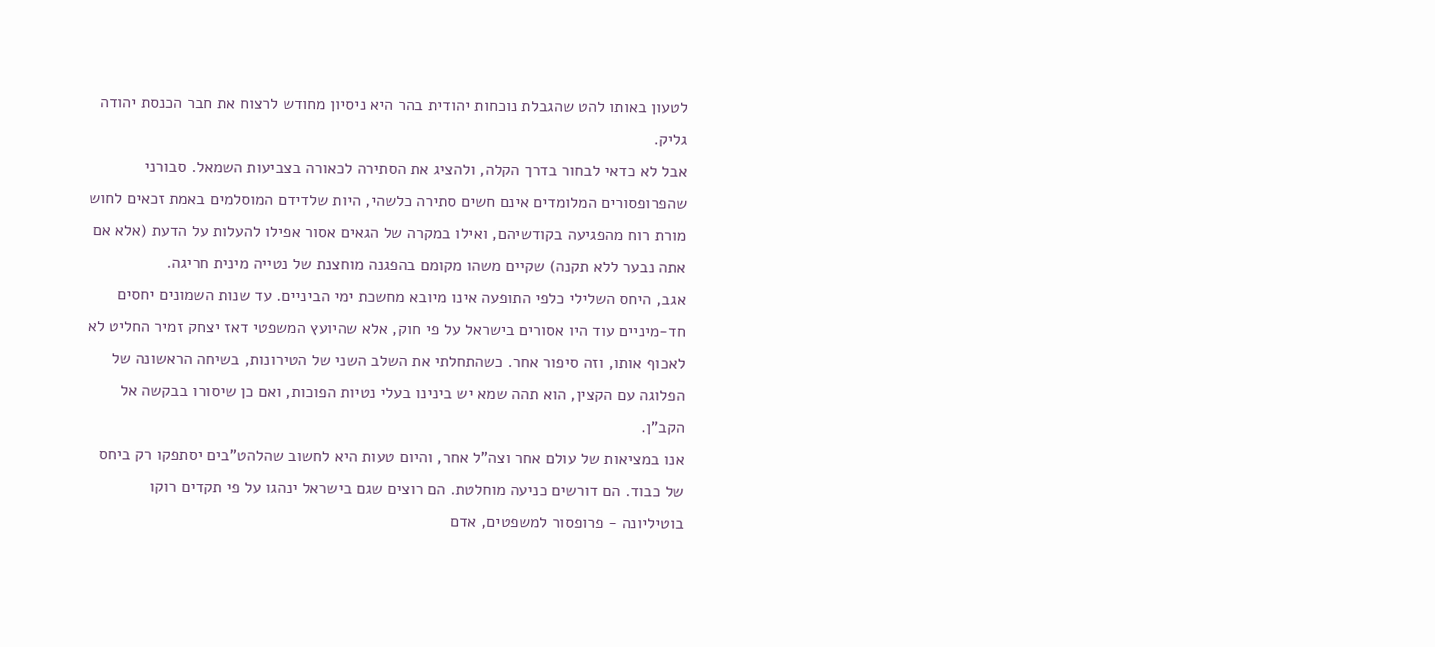לטעון באותו להט שהגבלת נוכחות יהודית בהר היא ניסיון מחודש לרצוח את חבר הכנסת יהודה גליק.
אבל לא כדאי לבחור בדרך הקלה, ולהציג את הסתירה לכאורה בצביעות השמאל. סבורני שהפרופסורים המלומדים אינם חשים סתירה כלשהי, היות שלדידם המוסלמים באמת זכאים לחוש מורת רוח מהפגיעה בקודשיהם, ואילו במקרה של הגאים אסור אפילו להעלות על הדעת (אלא אם אתה נבער ללא תקנה) שקיים משהו מקומם בהפגנה מוחצנת של נטייה מינית חריגה.
אגב, היחס השלילי כלפי התופעה אינו מיובא מחשכת ימי הביניים. עד שנות השמונים יחסים חד-מיניים עוד היו אסורים בישראל על פי חוק, אלא שהיועץ המשפטי דאז יצחק זמיר החליט לא לאכוף אותו, וזה סיפור אחר. כשהתחלתי את השלב השני של הטירונות, בשיחה הראשונה של הפלוגה עם הקצין, הוא תהה שמא יש בינינו בעלי נטיות הפוכות, ואם כן שיסורו בבקשה אל הקב"ן.
אנו במציאות של עולם אחר וצה"ל אחר, והיום טעות היא לחשוב שהלהט"בים יסתפקו רק ביחס של כבוד. הם דורשים כניעה מוחלטת. הם רוצים שגם בישראל ינהגו על פי תקדים רוקו בוטיליונה - פרופסור למשפטים, אדם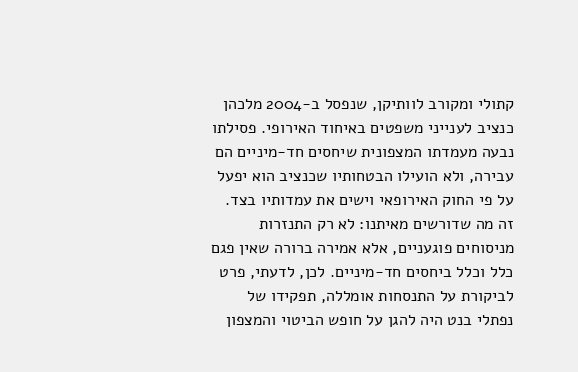קתולי ומקורב לוותיקן, שנפסל ב‑2004 מלכהן כנציב לענייני משפטים באיחוד האירופי. פסילתו נבעה מעמדתו המצפונית שיחסים חד-מיניים הם עבירה, ולא הועילו הבטחותיו שכנציב הוא יפעל על פי החוק האירופאי וישים את עמדותיו בצד.
זה מה שדורשים מאיתנו: לא רק התנזרות מניסוחים פוגעניים, אלא אמירה ברורה שאין פגם כלל וכלל ביחסים חד-מיניים. לכן, לדעתי, פרט לביקורת על התנסחות אומללה, תפקידו של נפתלי בנט היה להגן על חופש הביטוי והמצפון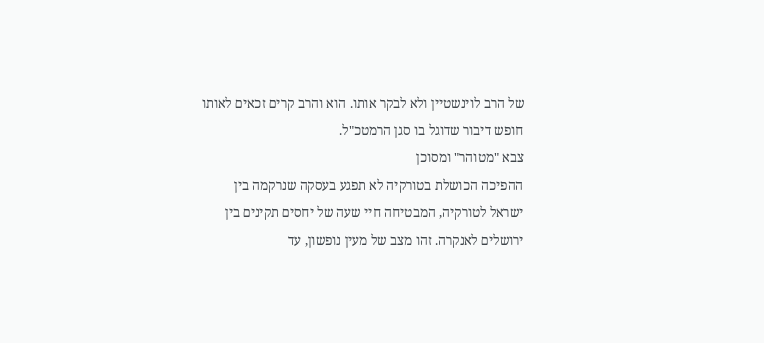של הרב לוינשטיין ולא לבקר אותו. הוא והרב קרים זכאים לאותו חופש דיבור שדוגל בו סגן הרמטכ"ל.
צבא "מטוהר" ומסוכן
ההפיכה הכושלת בטורקיה לא תפגע בעסקה שנרקמה בין ישראל לטורקיה, המבטיחה חיי שעה של יחסים תקינים בין ירושלים לאנקרה. זהו מצב של מעין נופשון, עד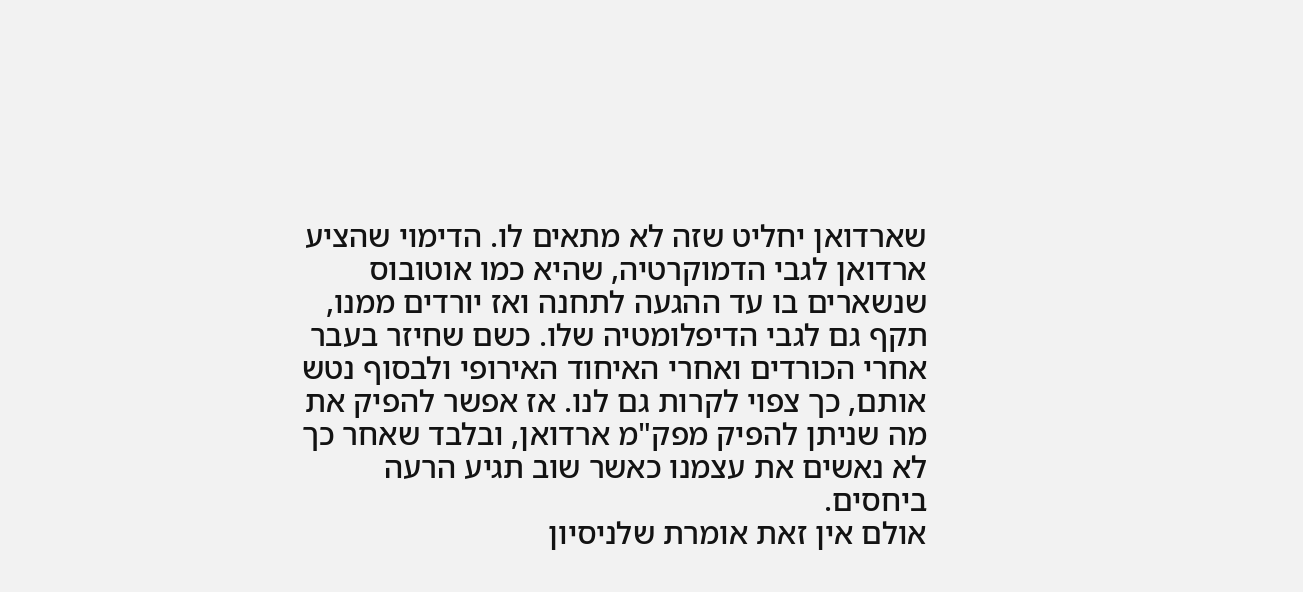שארדואן יחליט שזה לא מתאים לו. הדימוי שהציע ארדואן לגבי הדמוקרטיה, שהיא כמו אוטובוס שנשארים בו עד ההגעה לתחנה ואז יורדים ממנו, תקף גם לגבי הדיפלומטיה שלו. כשם שחיזר בעבר אחרי הכורדים ואחרי האיחוד האירופי ולבסוף נטש אותם, כך צפוי לקרות גם לנו. אז אפשר להפיק את מה שניתן להפיק מפק"מ ארדואן, ובלבד שאחר כך לא נאשים את עצמנו כאשר שוב תגיע הרעה ביחסים.
אולם אין זאת אומרת שלניסיון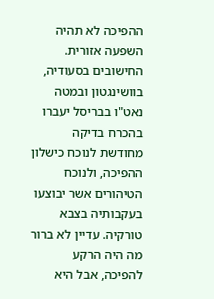ההפיכה לא תהיה השפעה אזורית. החישובים בסעודיה, בוושינגטון ובמטה נאט"ו בבריסל יעברו בהכרח בדיקה מחודשת לנוכח כישלון ההפיכה, ולנוכח הטיהורים אשר יבוצעו בעקבותיה בצבא טורקיה. עדיין לא ברור מה היה הרקע להפיכה, אבל היא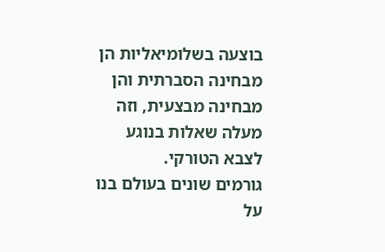בוצעה בשלומיאליות הן מבחינה הסברתית והן מבחינה מבצעית, וזה מעלה שאלות בנוגע לצבא הטורקי.
גורמים שונים בעולם בנו על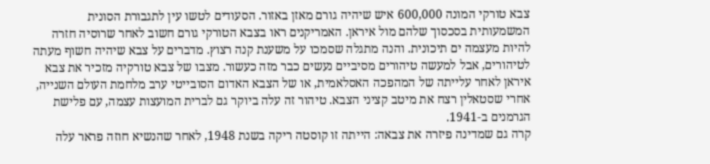צבא טורקי המונה 600,000 איש שיהיה גורם מאזן באזור. הסעודים לטשו עין לתגבורת הסונית המשמעותית בסכסוך שלהם מול איראן. האמריקנים ראו בצבא הטורקי גורם חשוב לאחר שרוסיה חזרה להיות מעצמה ים תיכונית. והנה מתגלה שסמכו על משענת קנה רצוץ. מדברים על צבא שיהיה חשוף מעתה לטיהורים, אבל למעשה טיהורים מסיביים נעשים כבר מזה כעשור. מצבו של צבא טורקיה מזכיר את צבא איראן לאחר עלייתה של המהפכה האסלאמית, או של הצבא האדום הסובייטי ערב מלחמת העולם השנייה, אחרי שסטאלין רצח את מיטב קציני הצבא. טיהור זה עלה ביוקר גם לברית המועצות עצמה, עם פלישת הגרמנים ב‑1941.
קרה גם שמדינה פיזרה את צבאה: הייתה זו קוסטה ריקה בשנת 1948, לאחר שהנשיא חוזה פראר עלה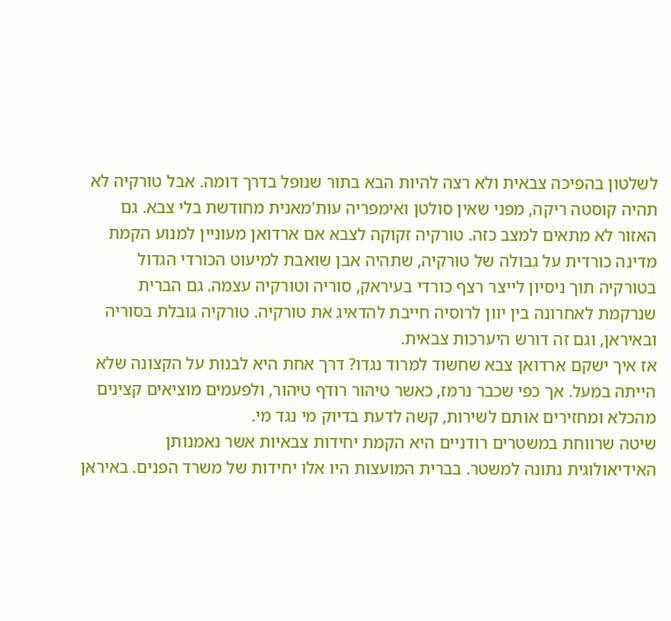לשלטון בהפיכה צבאית ולא רצה להיות הבא בתור שנופל בדרך דומה. אבל טורקיה לא תהיה קוסטה ריקה, מפני שאין סולטן ואימפריה עות'מאנית מחודשת בלי צבא. גם האזור לא מתאים למצב כזה. טורקיה זקוקה לצבא אם ארדואן מעוניין למנוע הקמת מדינה כורדית על גבולה של טורקיה, שתהיה אבן שואבת למיעוט הכורדי הגדול בטורקיה תוך ניסיון לייצר רצף כורדי בעיראק, סוריה וטורקיה עצמה. גם הברית שנרקמת לאחרונה בין יוון לרוסיה חייבת להדאיג את טורקיה. טורקיה גובלת בסוריה ובאיראן, וגם זה דורש היערכות צבאית.
אז איך ישקם ארדואן צבא שחשוד למרוד נגדו? דרך אחת היא לבנות על הקצונה שלא הייתה במעל. אך כפי שכבר נרמז, כאשר טיהור רודף טיהור, ולפעמים מוציאים קצינים מהכלא ומחזירים אותם לשירות, קשה לדעת בדיוק מי נגד מי.
שיטה שרווחת במשטרים רודניים היא הקמת יחידות צבאיות אשר נאמנותן האידיאולוגית נתונה למשטר. בברית המועצות היו אלו יחידות של משרד הפנים. באיראן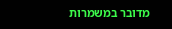מדובר במשמרות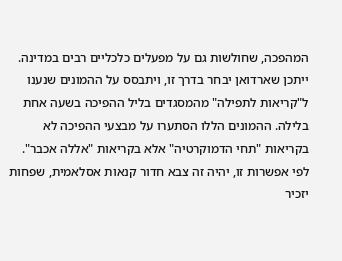המהפכה, שחולשות גם על מפעלים כלכליים רבים במדינה. ייתכן שארדואן יבחר בדרך זו, ויתבסס על ההמונים שנענו ל"קריאות לתפילה" מהמסגדים בליל ההפיכה בשעה אחת בלילה. ההמונים הללו הסתערו על מבצעי ההפיכה לא בקריאות "תחי הדמוקרטיה" אלא בקריאות "אללה אכבר".
לפי אפשרות זו, יהיה זה צבא חדור קנאות אסלאמית, שפחות יזכיר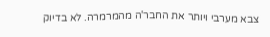צבא מערבי ויותר את החבר'ה מהמרמרה. לא בדיוק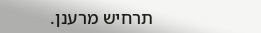תרחיש מרענן.